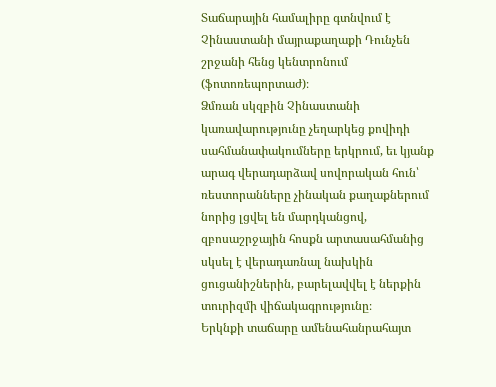Տաճարային համալիրը գտնվում է Չինաստանի մայրաքաղաքի Դունչեն շրջանի հենց կենտրոնում (ֆոտոռեպորտաժ)։
Ձմռան սկզբին Չինաստանի կառավարությունը չեղարկեց քովիդի սահմանափակումները երկրում, եւ կյանք արագ վերադարձավ սովորական հուն՝ ռեստորանները չինական քաղաքներում նորից լցվել են մարդկանցով, զբոսաշրջային հոսքն արտասահմանից սկսել է վերադառնալ նախկին ցուցանիշներին, բարելավվել է ներքին տուրիզմի վիճակագրությունը։
Երկնքի տաճարը ամենահանրահայտ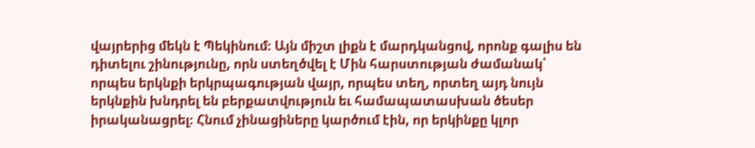վայրերից մեկն է Պեկինում։ Այն միշտ լիքն է մարդկանցով, որոնք գալիս են դիտելու շինությունը, որն ստեղծվել է Մին հարստության ժամանակ՝ որպես երկնքի երկրպագության վայր, որպես տեղ, որտեղ այդ նույն երկնքին խնդրել են բերքատվություն եւ համապատասխան ծեսեր իրականացրել։ Հնում չինացիները կարծում էին, որ երկինքը կլոր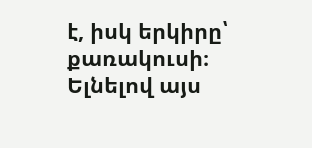է, իսկ երկիրը՝ քառակուսի։ Ելնելով այս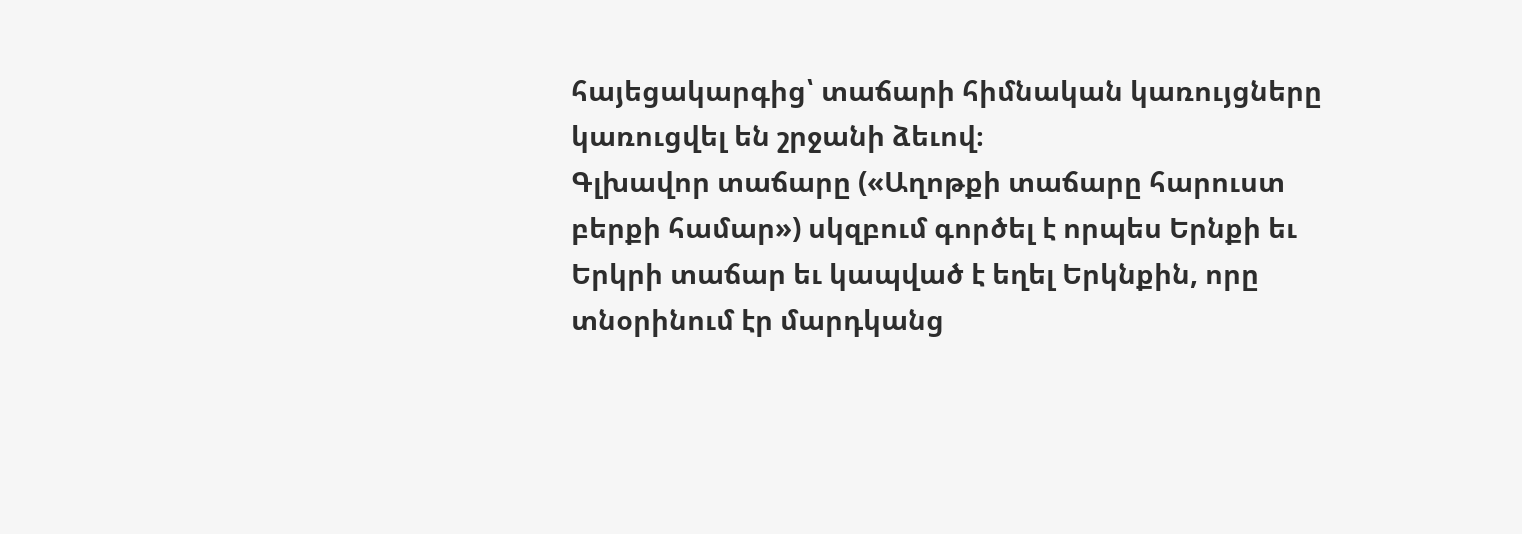հայեցակարգից՝ տաճարի հիմնական կառույցները կառուցվել են շրջանի ձեւով։
Գլխավոր տաճարը («Աղոթքի տաճարը հարուստ բերքի համար») սկզբում գործել է որպես Երնքի եւ Երկրի տաճար եւ կապված է եղել Երկնքին, որը տնօրինում էր մարդկանց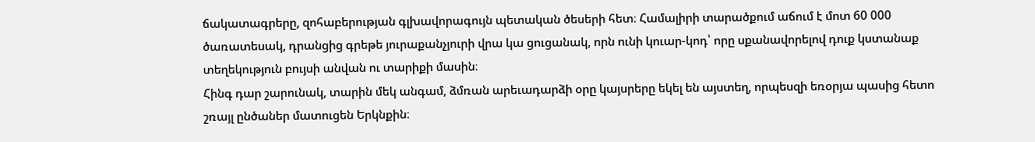ճակատագրերը, զոհաբերության գլխավորագույն պետական ծեսերի հետ։ Համալիրի տարածքում աճում է մոտ 60 000 ծառատեսակ, դրանցից գրեթե յուրաքանչյուրի վրա կա ցուցանակ, որն ունի կուար-կոդ՝ որը սքանավորելով դուք կստանաք տեղեկություն բույսի անվան ու տարիքի մասին։
Հինգ դար շարունակ, տարին մեկ անգամ, ձմռան արեւադարձի օրը կայսրերը եկել են այստեղ, որպեսզի եռօրյա պասից հետո շռայլ ընծաներ մատուցեն Երկնքին։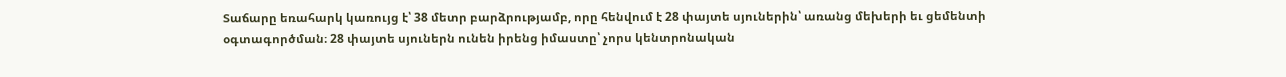Տաճարը եռահարկ կառույց է՝ 38 մետր բարձրությամբ, որը հենվում է 28 փայտե սյուներին՝ առանց մեխերի եւ ցեմենտի օգտագործման։ 28 փայտե սյուներն ունեն իրենց իմաստը՝ չորս կենտրոնական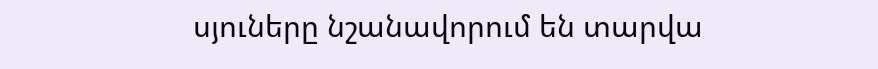սյուները նշանավորում են տարվա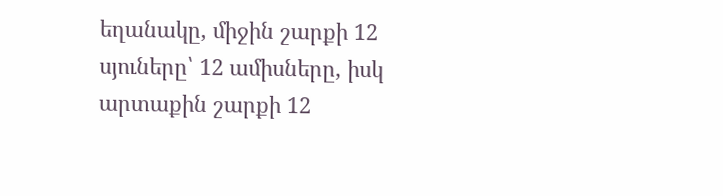եղանակը, միջին շարքի 12 սյուները՝ 12 ամիսները, իսկ արտաքին շարքի 12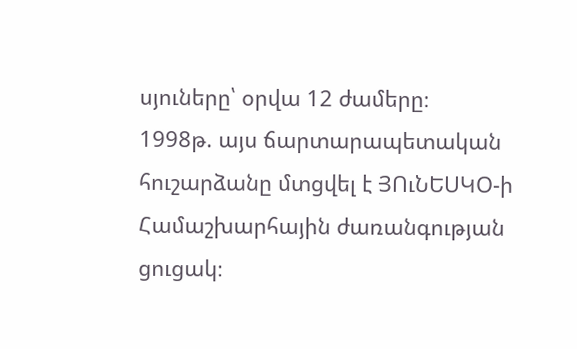սյուները՝ օրվա 12 ժամերը։
1998թ. այս ճարտարապետական հուշարձանը մտցվել է ՅՈւՆԵՍԿՕ-ի Համաշխարհային ժառանգության ցուցակ։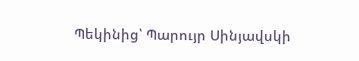Պեկինից՝ Պարույր Սինյավսկի